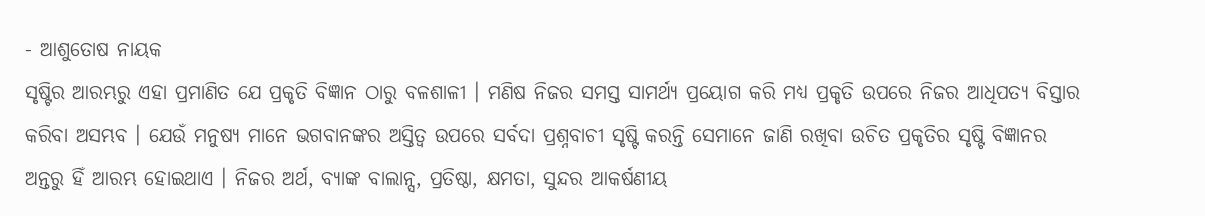- ଆଶୁତୋଷ ନାୟକ
ସୃଷ୍ଟିର ଆରମ୍ଭରୁ ଏହା ପ୍ରମାଣିତ ଯେ ପ୍ରକୃତି ବିଜ୍ଞାନ ଠାରୁ ବଳଶାଳୀ । ମଣିଷ ନିଜର ସମସ୍ତ ସାମର୍ଥ୍ୟ ପ୍ରୟୋଗ କରି ମଧ୍ୟ ପ୍ରକୃତି ଉପରେ ନିଜର ଆଧିପତ୍ୟ ବିସ୍ତାର କରିବା ଅସମ୍ଭବ । ଯେଉଁ ମନୁଷ୍ୟ ମାନେ ଭଗବାନଙ୍କର ଅସ୍ତିତ୍ୱ ଉପରେ ସର୍ବଦା ପ୍ରଶ୍ନବାଚୀ ସୃଷ୍ଟି କରନ୍ତି ସେମାନେ ଜାଣି ରଖିବା ଉଚିତ ପ୍ରକୃତିର ସୃଷ୍ଟି ବିଜ୍ଞାନର ଅନ୍ତରୁ ହିଁ ଆରମ୍ଭ ହୋଇଥାଏ । ନିଜର ଅର୍ଥ, ବ୍ୟାଙ୍କ ବାଲାନ୍ସ, ପ୍ରତିଷ୍ଠା, କ୍ଷମତା, ସୁନ୍ଦର ଆକର୍ଷଣୀୟ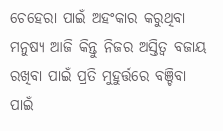ଚେହେରା ପାଇଁ ଅହଂକାର କରୁଥିବା ମନୁଷ୍ୟ ଆଜି କିନ୍ତୁ ନିଜର ଅସ୍ତିତ୍ୱ ବଜାୟ ରଖିବା ପାଇଁ ପ୍ରତି ମୁହୁର୍ତ୍ତରେ ବଞ୍ଚିବା ପାଇଁ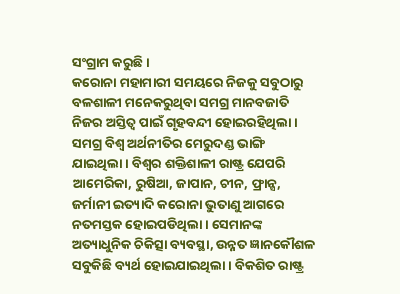ସଂଗ୍ରାମ କରୁଛି ।
କରୋନା ମହାମାରୀ ସମୟରେ ନିଜକୁ ସବୁଠାରୁ ବଳଶାଳୀ ମନେକରୁଥିବା ସମଗ୍ର ମାନବଜାତି ନିଜର ଅସ୍ତିତ୍ୱ ପାଇଁ ଗୃହବନ୍ଦୀ ହୋଇରହିଥିଲା । ସମଗ୍ର ବିଶ୍ୱ ଅର୍ଥନୀତିର ମେରୁଦଣ୍ଡ ଭାଙ୍ଗି ଯାଇଥିଲା । ବିଶ୍ୱର ଶକ୍ତିଶାଳୀ ରାଷ୍ଟ୍ର ଯେପରି ଆମେରିକା, ରୁଷିଆ, ଜାପାନ, ଚୀନ, ଫ୍ରାନ୍ସ, ଜର୍ମାନୀ ଇତ୍ୟାଦି କରୋନା ଭୁତାଣୁ ଆଗରେ ନତମସ୍ତକ ହୋଇପଡିଥିଲା । ସେମାନଙ୍କ ଅତ୍ୟାଧୁନିକ ଚିକିତ୍ସା ବ୍ୟବସ୍ଥା, ଉନ୍ନତ ଜ୍ଞାନକୌଶଳ ସବୁକିଛି ବ୍ୟର୍ଥ ହୋଇଯାଇଥିଲା । ବିକଶିତ ରାଷ୍ଟ୍ର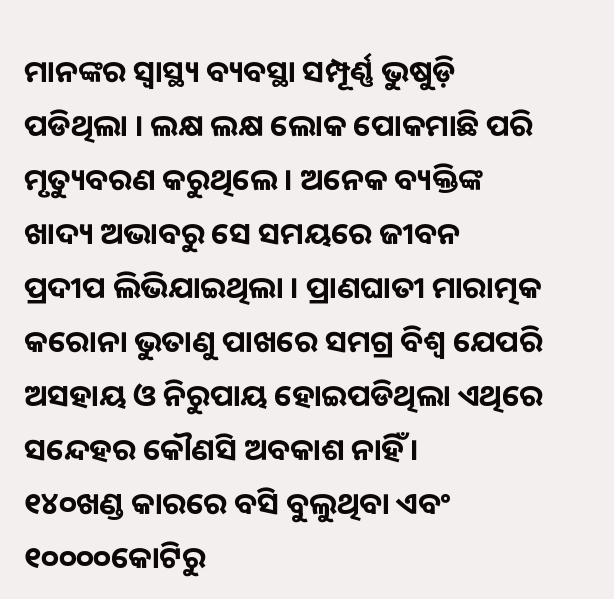ମାନଙ୍କର ସ୍ୱାସ୍ଥ୍ୟ ବ୍ୟବସ୍ଥା ସମ୍ପୂର୍ଣ୍ଣ ଭୁଷୁଡ଼ି ପଡିଥିଲା । ଲକ୍ଷ ଲକ୍ଷ ଲୋକ ପୋକମାଛି ପରି ମୃତ୍ୟୁବରଣ କରୁଥିଲେ । ଅନେକ ବ୍ୟକ୍ତିଙ୍କ ଖାଦ୍ୟ ଅଭାବରୁ ସେ ସମୟରେ ଜୀବନ ପ୍ରଦୀପ ଲିଭିଯାଇଥିଲା । ପ୍ରାଣଘାତୀ ମାରାତ୍ମକ କରୋନା ଭୁତାଣୁ ପାଖରେ ସମଗ୍ର ବିଶ୍ୱ ଯେପରି ଅସହାୟ ଓ ନିରୁପାୟ ହୋଇପଡିଥିଲା ଏଥିରେ ସନ୍ଦେହର କୌଣସି ଅବକାଶ ନାହିଁ ।
୧୪୦ଖଣ୍ଡ କାରରେ ବସି ବୁଲୁଥିବା ଏବଂ ୧୦୦୦୦କୋଟିରୁ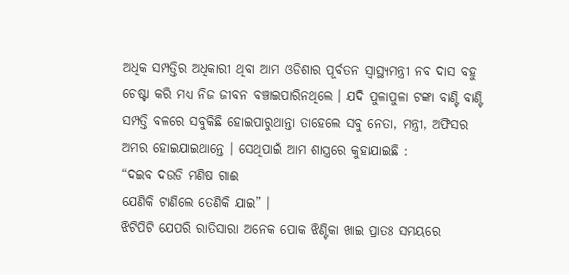ଅଧିକ ସମ୍ପତ୍ତିର ଅଧିକାରୀ ଥିବା ଆମ ଓଡିଶାର ପୂର୍ବତନ ସ୍ୱାସ୍ଥ୍ୟମନ୍ତ୍ରୀ ନବ ଦାସ ବହୁ ଚେଷ୍ଟା କରି ମଧ୍ୟ ନିଜ ଜୀବନ ବଞ୍ଚାଇପାରିନଥିଲେ । ଯଦି ପୁଳାପୁଳା ଟଙ୍କା ବାଣ୍ଟି ବାଣ୍ଟି ସମ୍ପତ୍ତି ବଳରେ ସବୁକିଛି ହୋଇପାରୁଥାନ୍ତା ତାହେଲେ ସବୁ ନେତା, ମନ୍ତ୍ରୀ, ଅଫିସର ଅମର ହୋଇଯାଇଥାନ୍ତେ । ସେଥିପାଇଁ ଆମ ଶାସ୍ତ୍ରରେ କୁହାଯାଇଛି :
“ଦଇବ ଦଉଡି ମଣିଷ ଗାଈ
ଯେଣିକି ଟାଣିଲେ ତେଣିକି ଯାଇ” ।
ଝିଟିପିଟି ଯେପରି ରାତିସାରା ଅନେକ ପୋକ ଝିଣ୍ଟିକା ଖାଇ ପ୍ରାତଃ ସମୟରେ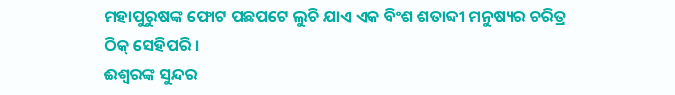ମହାପୁରୁଷଙ୍କ ଫୋଟ ପଛପଟେ ଲୁଚି ଯାଏ ଏକ ବିଂଶ ଶତାବ୍ଦୀ ମନୁଷ୍ୟର ଚରିତ୍ର ଠିକ୍ ସେହିପରି ।
ଈଶ୍ୱରଙ୍କ ସୁନ୍ଦର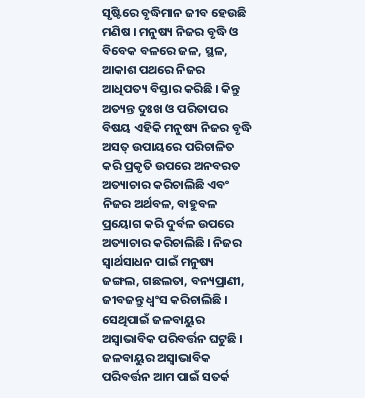ସୃଷ୍ଟିରେ ବୃଦ୍ଧିମାନ ଜୀବ ହେଉଛି ମଣିଷ । ମନୁଷ୍ୟ ନିଜର ବୃଦ୍ଧି ଓ ବିବେକ ବଳରେ ଜଳ, ସ୍ଥଳ, ଆକାଶ ପଥରେ ନିଜର ଆଧିପତ୍ୟ ବିସ୍ତାର କରିଛି । କିନ୍ତୁ ଅତ୍ୟନ୍ତ ଦୁଃଖ ଓ ପରିତାପର ବିଷୟ ଏହିକି ମନୁଷ୍ୟ ନିଜର ବୃଦ୍ଧି ଅସତ୍ ଉପାୟରେ ପରିଚାଳିତ କରି ପ୍ରକୃତି ଉପରେ ଅନବରତ ଅତ୍ୟାଚାର କରିଚାଲିଛି ଏବଂ ନିଜର ଅର୍ଥବଳ, ବାହୁବଳ ପ୍ରୟୋଗ କରି ଦୁର୍ବଳ ଉପରେ ଅତ୍ୟାଚାର କରିଚାଲିଛି । ନିଜର ସ୍ୱାର୍ଥସାଧନ ପାଇଁ ମନୁଷ୍ୟ ଜଙ୍ଗଲ, ଗଛଲତା, ବନ୍ୟପ୍ରାଣୀ, ଜୀବଜନ୍ତୁ ଧ୍ୱଂସ କରିଚାଲିଛି । ସେଥିପାଇଁ ଜଳବାୟୁର ଅସ୍ୱାଭାବିକ ପରିବର୍ତ୍ତନ ଘଟୁଛି । ଜଳବାୟୁର ଅସ୍ୱାଭାବିକ ପରିବର୍ତ୍ତନ ଆମ ପାଇଁ ସତର୍କ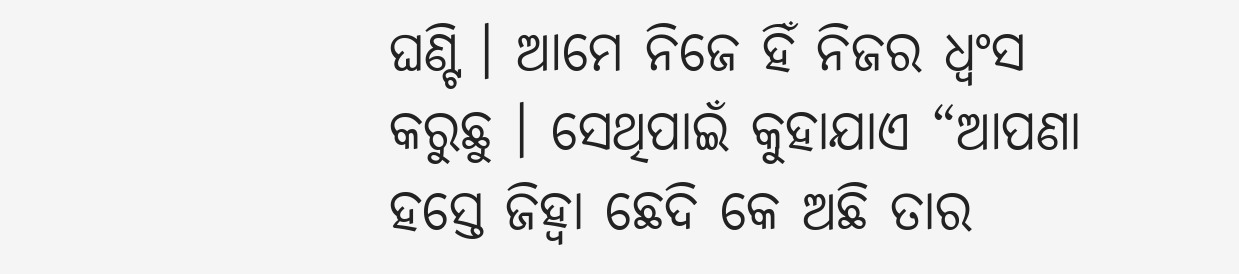ଘଣ୍ଟି । ଆମେ ନିଜେ ହିଁ ନିଜର ଧ୍ୱଂସ କରୁଛୁ । ସେଥିପାଇଁ କୁହାଯାଏ “ଆପଣା ହସ୍ତେ ଜିହ୍ୱା ଛେଦି କେ ଅଛି ତାର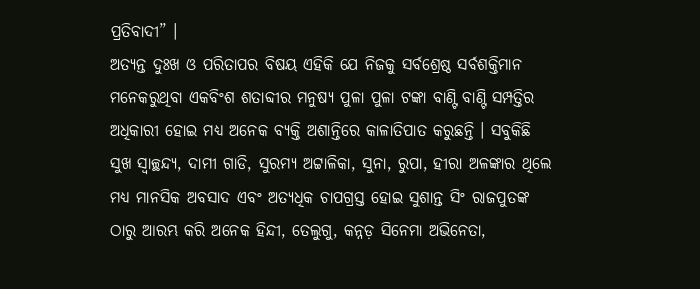ପ୍ରତିବାଦୀ” ।
ଅତ୍ୟନ୍ତ ଦୁଃଖ ଓ ପରିତାପର ବିଷୟ ଏହିକି ଯେ ନିଜକୁ ସର୍ବଶ୍ରେଷ୍ଠ ସର୍ବଶକ୍ତିମାନ ମନେକରୁଥିବା ଏକବିଂଶ ଶତାବ୍ଦୀର ମନୁଷ୍ୟ ପୁଳା ପୁଳା ଟଙ୍କା ବାଣ୍ଟି ବାଣ୍ଟି ସମ୍ପତ୍ତିର ଅଧିକାରୀ ହୋଇ ମଧ୍ୟ ଅନେକ ବ୍ୟକ୍ତି ଅଶାନ୍ତିରେ କାଳାତିପାତ କରୁଛନ୍ତି । ସବୁକିଛି ସୁଖ ସ୍ୱାଚ୍ଛନ୍ଦ୍ୟ, ଦାମୀ ଗାଡି, ସୁରମ୍ୟ ଅଟ୍ଟାଳିକା, ସୁନା, ରୁପା, ହୀରା ଅଳଙ୍କାର ଥିଲେ ମଧ୍ୟ ମାନସିକ ଅବସାଦ ଏବଂ ଅତ୍ୟଧିକ ଚାପଗ୍ରସ୍ତ ହୋଇ ସୁଶାନ୍ତ ସିଂ ରାଜପୁତଙ୍କ ଠାରୁ ଆରମ୍ଭ କରି ଅନେକ ହିନ୍ଦୀ, ତେଲୁଗୁ, କନ୍ନଡ଼ ସିନେମା ଅଭିନେତା,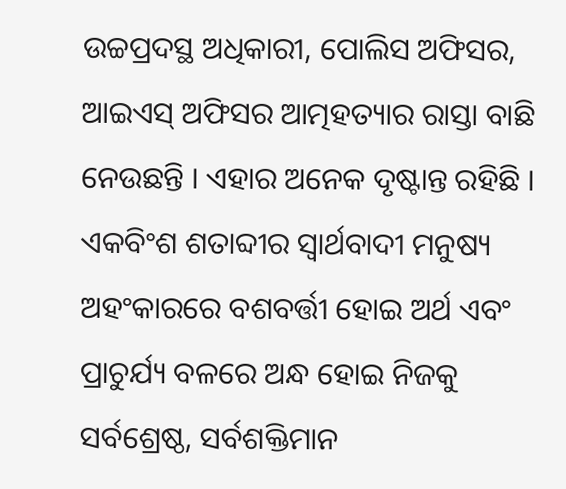ଉଚ୍ଚପ୍ରଦସ୍ଥ ଅଧିକାରୀ, ପୋଲିସ ଅଫିସର, ଆଇଏସ୍ ଅଫିସର ଆତ୍ମହତ୍ୟାର ରାସ୍ତା ବାଛି ନେଉଛନ୍ତି । ଏହାର ଅନେକ ଦୃଷ୍ଟାନ୍ତ ରହିଛି ।
ଏକବିଂଶ ଶତାବ୍ଦୀର ସ୍ୱାର୍ଥବାଦୀ ମନୁଷ୍ୟ ଅହଂକାରରେ ବଶବର୍ତ୍ତୀ ହୋଇ ଅର୍ଥ ଏବଂ ପ୍ରାଚୁର୍ଯ୍ୟ ବଳରେ ଅନ୍ଧ ହୋଇ ନିଜକୁ ସର୍ବଶ୍ରେଷ୍ଠ, ସର୍ବଶକ୍ତିମାନ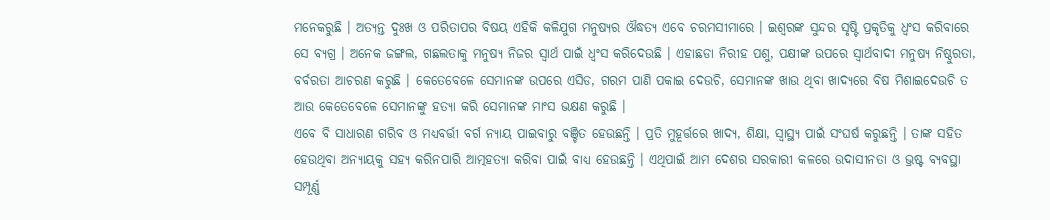ମନେକରୁଛି । ଅତ୍ୟନ୍ତ ଦୁଃଖ ଓ ପରିତାପର ବିଷୟ ଏହିକି କଳିଯୁଗ ମନୁଷ୍ୟର ଔଦ୍ଧତ୍ୟ ଏବେ ଚରମସୀମାରେ । ଇଶ୍ୱରଙ୍କ ସୁନ୍ଦର ସୃଷ୍ଟି ପ୍ରକୃତିକୁ ଧ୍ୱଂସ କରିବାରେ ସେ ବ୍ୟଗ୍ର । ଅନେକ ଜଙ୍ଗଲ, ଗଛଲତାକୁ ମନୁଷ୍ୟ ନିଜର ସ୍ୱାର୍ଥ ପାଇଁ ଧ୍ୱଂସ କରିଦେଉଛି । ଏହାଛଡା ନିରୀହ ପଶୁ, ପକ୍ଷୀଙ୍କ ଉପରେ ସ୍ୱାର୍ଥବାଦୀ ମନୁଷ୍ୟ ନିଷ୍ଠୁରତା, ବର୍ବରତା ଆଚରଣ କରୁଛି । କେତେବେଳେ ସେମାନଙ୍କ ଉପରେ ଏସିଡ, ଗରମ ପାଣି ପକାଇ ଦେଉଚି, ସେମାନଙ୍କ ଖାଉ ଥିବା ଖାଦ୍ୟରେ ବିଷ ମିଶାଇଦେଉଚି ତ ଆଉ କେତେବେଳେ ସେମାନଙ୍କୁ ହତ୍ୟା କରି ସେମାନଙ୍କ ମାଂସ ଭକ୍ଷଣ କରୁଛି ।
ଏବେ ବି ସାଧାରଣ ଗରିବ ଓ ମଧ୍ୟବର୍ତ୍ତୀ ବର୍ଗ ନ୍ୟାୟ ପାଇବାରୁ ବଞ୍ଚିତ ହେଉଛନ୍ତି । ପ୍ରତି ମୁହୂର୍ତ୍ତରେ ଖାଦ୍ୟ, ଶିକ୍ଷା, ସ୍ୱାସ୍ଥ୍ୟ ପାଇଁ ସଂଘର୍ଷ କରୁଛନ୍ତି । ତାଙ୍କ ସହିତ ହେଉଥିବା ଅନ୍ୟାୟକୁ ସହ୍ୟ କରିନପାରି ଆତ୍ମହତ୍ୟା କରିବା ପାଇଁ ବାଧ୍ୟ ହେଉଛନ୍ତି । ଏଥିପାଇଁ ଆମ ଦେଶର ସରକାରୀ କଳରେ ଉଦାସୀନତା ଓ ଭ୍ରଷ୍ଟ ବ୍ୟବସ୍ଥା ସମ୍ପୂର୍ଣ୍ଣ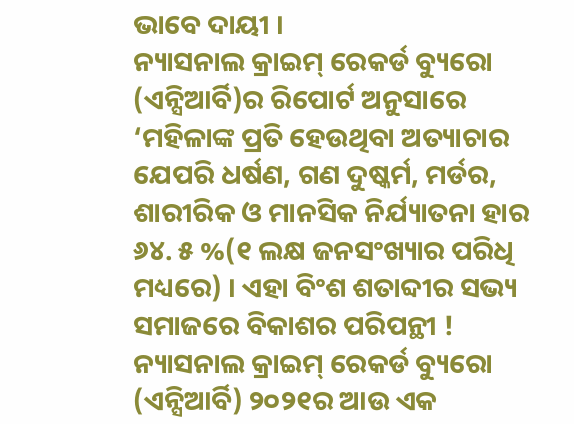ଭାବେ ଦାୟୀ ।
ନ୍ୟାସନାଲ କ୍ରାଇମ୍ ରେକର୍ଡ ବ୍ୟୁରୋ (ଏନ୍ସିଆର୍ବି)ର ରିପୋର୍ଟ ଅନୁସାରେ ‘ମହିଳାଙ୍କ ପ୍ରତି ହେଉଥିବା ଅତ୍ୟାଚାର ଯେପରି ଧର୍ଷଣ, ଗଣ ଦୁଷ୍କର୍ମ, ମର୍ଡର, ଶାରୀରିକ ଓ ମାନସିକ ନିର୍ଯ୍ୟାତନା ହାର ୬୪. ୫ %(୧ ଲକ୍ଷ ଜନସଂଖ୍ୟାର ପରିଧି ମଧ୍ୟରେ) । ଏହା ବିଂଶ ଶତାବ୍ଦୀର ସଭ୍ୟ ସମାଜରେ ବିକାଶର ପରିପନ୍ଥୀ ! ନ୍ୟାସନାଲ କ୍ରାଇମ୍ ରେକର୍ଡ ବ୍ୟୁରୋ (ଏନ୍ସିଆର୍ବି) ୨୦୨୧ର ଆଉ ଏକ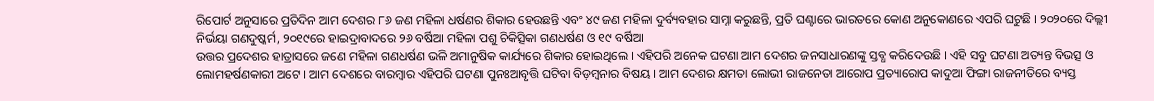ରିପୋର୍ଟ ଅନୁସାରେ ପ୍ରତିଦିନ ଆମ ଦେଶର ୮୬ ଜଣ ମହିଳା ଧର୍ଷଣର ଶିକାର ହେଉଛନ୍ତି ଏବଂ ୪୯ ଜଣ ମହିଳା ଦୁର୍ବ୍ୟବହାର ସାମ୍ନା କରୁଛନ୍ତି, ପ୍ରତି ଘଣ୍ଟାରେ ଭାରତରେ କୋଣ ଅନୁକୋଣରେ ଏପରି ଘଟୁଛି । ୨୦୨୦ରେ ଦିଲ୍ଲୀ ନିର୍ଭୟା ଗଣଦୁଷ୍କର୍ମ, ୨୦୧୯ରେ ହାଇଦ୍ରାବାଦରେ ୨୬ ବର୍ଷିଆ ମହିଳା ପଶୁ ଚିକିତ୍ସିକା ଗଣଧର୍ଷଣ ଓ ୧୯ ବର୍ଷିଆ
ଉତ୍ତର ପ୍ରଦେଶର ହାତ୍ରାସରେ ଜଣେ ମହିଳା ଗଣଧର୍ଷଣ ଭଳି ଅମାନୁଷିକ କାର୍ଯ୍ୟରେ ଶିକାର ହୋଇଥିଲେ । ଏହିପରି ଅନେକ ଘଟଣା ଆମ ଦେଶର ଜନସାଧାରଣଙ୍କୁ ସ୍ତବ୍ଧ କରିଦେଉଛି । ଏହି ସବୁ ଘଟଣା ଅତ୍ୟନ୍ତ ବିଭତ୍ସ ଓ ଲୋମହର୍ଷଣକାରୀ ଅଟେ । ଆମ ଦେଶରେ ବାରମ୍ବାର ଏହିପରି ଘଟଣା ପୁନଃଆବୃତ୍ତି ଘଟିବା ବିଡ଼ମ୍ବନାର ବିଷୟ । ଆମ ଦେଶର କ୍ଷମତା ଲୋଭୀ ରାଜନେତା ଆରୋପ ପ୍ରତ୍ୟାରୋପ କାଦୁଆ ଫିଙ୍ଗା ରାଜନୀତିରେ ବ୍ୟସ୍ତ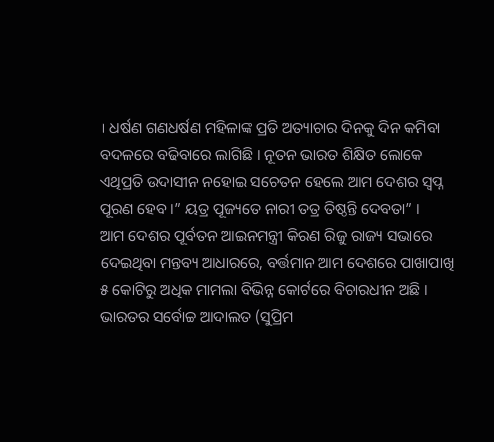। ଧର୍ଷଣ ଗଣଧର୍ଷଣ ମହିଳାଙ୍କ ପ୍ରତି ଅତ୍ୟାଚାର ଦିନକୁ ଦିନ କମିବା ବଦଳରେ ବଢିବାରେ ଲାଗିଛି । ନୂତନ ଭାରତ ଶିକ୍ଷିତ ଲୋକେ ଏଥିପ୍ରତି ଉଦାସୀନ ନହୋଇ ସଚେତନ ହେଲେ ଆମ ଦେଶର ସ୍ୱପ୍ନ ପୂରଣ ହେବ ।” ୟତ୍ର ପୂଜ୍ୟତେ ନାରୀ ତତ୍ର ତିଷ୍ଠନ୍ତି ଦେବତା” ।
ଆମ ଦେଶର ପୂର୍ବତନ ଆଇନମନ୍ତ୍ରୀ କିରଣ ରିଜୁ ରାଜ୍ୟ ସଭାରେ ଦେଇଥିବା ମନ୍ତବ୍ୟ ଆଧାରରେ, ବର୍ତ୍ତମାନ ଆମ ଦେଶରେ ପାଖାପାଖି ୫ କୋଟିରୁ ଅଧିକ ମାମଲା ବିଭିନ୍ନ କୋର୍ଟରେ ବିଚାରଧୀନ ଅଛି । ଭାରତର ସର୍ବୋଚ୍ଚ ଆଦାଲତ (ସୁପ୍ରିମ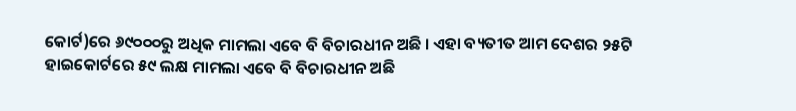କୋର୍ଟ)ରେ ୬୯୦୦୦ରୁ ଅଧିକ ମାମଲା ଏବେ ବି ବିଚାରଧୀନ ଅଛି । ଏହା ବ୍ୟତୀତ ଆମ ଦେଶର ୨୫ଟି ହାଇକୋର୍ଟରେ ୫୯ ଲକ୍ଷ ମାମଲା ଏବେ ବି ବିଚାରଧୀନ ଅଛି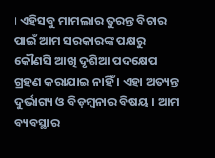। ଏହିସବୁ ମାମଲାର ତୁରନ୍ତ ବିଚାର ପାଇଁ ଆମ ସରକାରଙ୍କ ପକ୍ଷରୁ କୌଣସି ଆଖି ଦୃଶିଆ ପଦକ୍ଷେପ ଗ୍ରହଣ କରାଯାଇ ନାହିଁ । ଏହା ଅତ୍ୟନ୍ତ ଦୁର୍ଭାଗ୍ୟ ଓ ବିଡ଼ମ୍ବନାର ବିଷୟ । ଆମ ବ୍ୟବସ୍ଥାର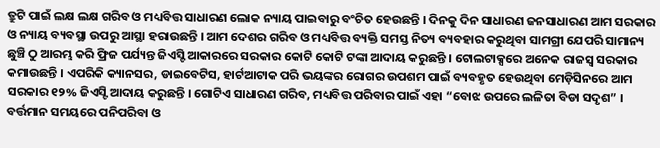ତ୍ରୁଟି ପାଇଁ ଲକ୍ଷ ଲକ୍ଷ ଗରିବ ଓ ମଧ୍ୟବିତ୍ତ ସାଧାରଣ ଲୋକ ନ୍ୟାୟ ପାଇବାରୁ ବଂଚିତ ହେଉଛନ୍ତି । ଦିନକୁ ଦିନ ସାଧାରଣ ଜନସାଧାରଣ ଆମ ସରକାର ଓ ନ୍ୟାୟ ବ୍ୟବସ୍ଥା ଉପରୁ ଆସ୍ଥା ହରାଉଛନ୍ତି । ଆମ ଦେଶର ଗରିବ ଓ ମଧ୍ୟବିତ୍ତ ବ୍ୟକ୍ତି ସମସ୍ତ ନିତ୍ୟ ବ୍ୟବହାର କରୁଥିବା ସାମଗ୍ରୀ ଯେପରି ସାମାନ୍ୟ ଛୁଞ୍ଚି ଠୁ ଆରମ୍ଭ କରି ଫ୍ରିଜ ପର୍ଯ୍ୟନ୍ତ ଜିଏସ୍ଟି ଆକାରରେ ସରକାର କୋଟି କୋଟି ଟଙ୍କା ଆଦାୟ କରୁଛନ୍ତି । ଟୋଲଟାକ୍ସରେ ଅନେକ ରାଜସ୍ୱ ସରକାର କମାଉଛନ୍ତି । ଏପରିକି କ୍ୟାନସର, ଡାଇବେଟିସ, ହାର୍ଟଆଟାକ ପରି ଭୟଙ୍କର ରୋଗର ଉପଶମ ପାଇଁ ବ୍ୟବହୃତ ହେଉଥିବା ମେଡ଼ିସିନରେ ଆମ ସରକାର ୧୨% ଜିଏସ୍ଟି ଆଦାୟ କରୁଛନ୍ତି । ଗୋଟିଏ ସାଧାରଣ ଗରିବ, ମଧ୍ୟବିତ୍ତ ପରିବାର ପାଇଁ ଏହା “ବୋଝ ଉପରେ ଲଳିତା ବିଡା ସଦୃଶ” । ବର୍ତ୍ତମାନ ସମୟରେ ପନିପରିବା ଓ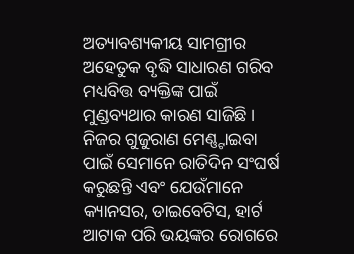ଅତ୍ୟାବଶ୍ୟକୀୟ ସାମଗ୍ରୀର ଅହେତୁକ ବୃଦ୍ଧି ସାଧାରଣ ଗରିବ ମଧ୍ୟବିତ୍ତ ବ୍ୟକ୍ତିଙ୍କ ପାଇଁ ମୁଣ୍ଡବ୍ୟଥାର କାରଣ ସାଜିଛି । ନିଜର ଗୁଜୁରାଣ ମେଣ୍ଣ୍ଟାଇବା ପାଇଁ ସେମାନେ ରାତିଦିନ ସଂଘର୍ଷ କରୁଛନ୍ତି ଏବଂ ଯେଉଁମାନେ କ୍ୟାନସର, ଡାଇବେଟିସ, ହାର୍ଟ ଆଟାକ ପରି ଭୟଙ୍କର ରୋଗରେ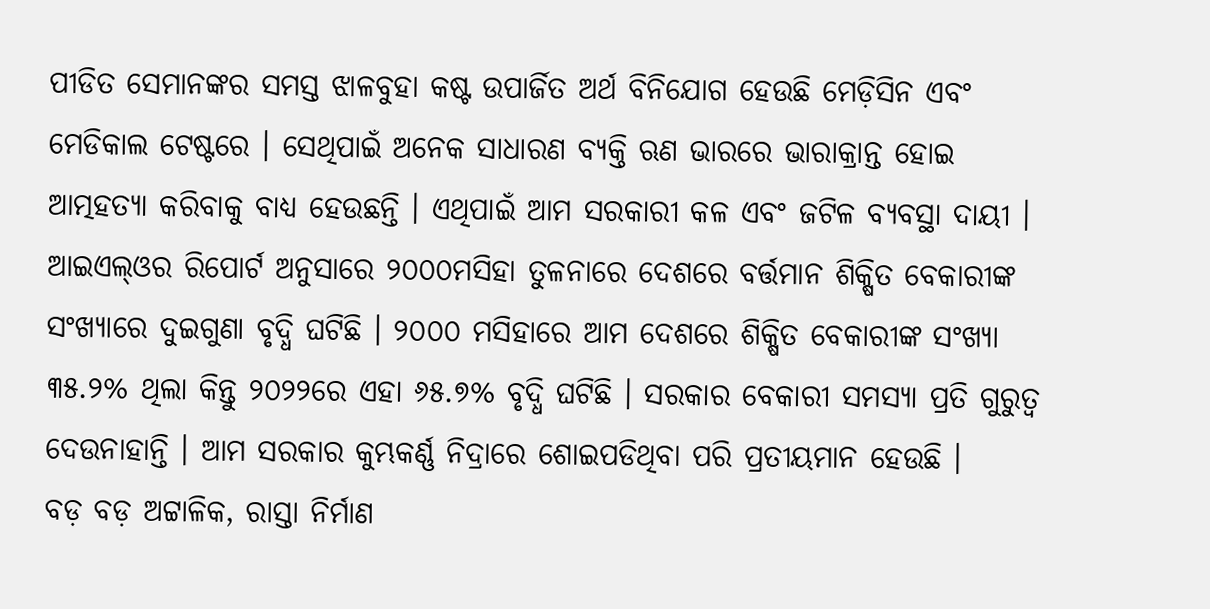ପୀଡିତ ସେମାନଙ୍କର ସମସ୍ତ ଝାଳବୁହା କଷ୍ଟ ଉପାର୍ଜିତ ଅର୍ଥ ବିନିଯୋଗ ହେଉଛି ମେଡ଼ିସିନ ଏବଂ ମେଡିକାଲ ଟେଷ୍ଟରେ । ସେଥିପାଇଁ ଅନେକ ସାଧାରଣ ବ୍ୟକ୍ତି ଋଣ ଭାରରେ ଭାରାକ୍ରାନ୍ତ ହୋଇ ଆତ୍ମହତ୍ୟା କରିବାକୁ ବାଧ୍ୟ ହେଉଛନ୍ତି । ଏଥିପାଇଁ ଆମ ସରକାରୀ କଳ ଏବଂ ଜଟିଳ ବ୍ୟବସ୍ଥା ଦାୟୀ ।
ଆଇଏଲ୍ଓର ରିପୋର୍ଟ ଅନୁସାରେ ୨୦୦୦ମସିହା ତୁଳନାରେ ଦେଶରେ ବର୍ତ୍ତମାନ ଶିକ୍ଷିତ ବେକାରୀଙ୍କ ସଂଖ୍ୟାରେ ଦୁଇଗୁଣା ବୃଦ୍ଧି ଘଟିଛି । ୨୦୦୦ ମସିହାରେ ଆମ ଦେଶରେ ଶିକ୍ଷିତ ବେକାରୀଙ୍କ ସଂଖ୍ୟା ୩୫.୨% ଥିଲା କିନ୍ତୁ ୨୦୨୨ରେ ଏହା ୬୫.୭% ବୃଦ୍ଧି ଘଟିଛି । ସରକାର ବେକାରୀ ସମସ୍ୟା ପ୍ରତି ଗୁରୁତ୍ୱ ଦେଉନାହାନ୍ତି । ଆମ ସରକାର କୁମ୍ଭକର୍ଣ୍ଣ ନିଦ୍ରାରେ ଶୋଇପଡିଥିବା ପରି ପ୍ରତୀୟମାନ ହେଉଛି ।
ବଡ଼ ବଡ଼ ଅଟ୍ଟାଳିକ, ରାସ୍ତା ନିର୍ମାଣ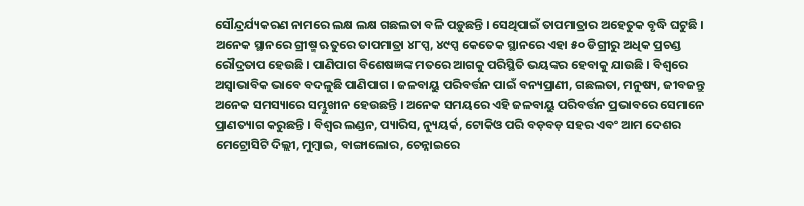ସୌନ୍ଦ୍ରର୍ଯ୍ୟକରଣ ନାମରେ ଲକ୍ଷ ଲକ୍ଷ ଗଛଲତା ବଳି ପଡ଼ୁଛନ୍ତି । ସେଥିପାଇଁ ତାପମାତ୍ରାର ଅହେତୁକ ବୃଦ୍ଧି ଘଟୁଛି । ଅନେକ ସ୍ଥାନରେ ଗ୍ରୀଷ୍ମ ଋତୁରେ ତାପମାତ୍ରା ୪୮ପ୍ସ, ୪୯ପ୍ସ କେତେକ ସ୍ଥାନରେ ଏହା ୫୦ ଡିଗ୍ରୀରୁ ଅଧିକ ପ୍ରଚଣ୍ଡ ରୌଦ୍ରତାପ ହେଉଛି । ପାଣିପାଗ ବିଶେଷଜ୍ଞଙ୍କ ମତରେ ଆଗକୁ ପରିସ୍ଥିତି ଭୟଙ୍କର ହେବାକୁ ଯାଉଛି । ବିଶ୍ୱରେ ଅସ୍ୱାଭାବିକ ଭାବେ ବଦଳୁଛି ପାଣିପାଗ । ଜଳବାୟୁ ପରିବର୍ତ୍ତନ ପାଇଁ ବନ୍ୟପ୍ରାଣୀ, ଗଛଲତା, ମନୁଷ୍ୟ, ଜୀବଜନ୍ତୁ ଅନେକ ସମସ୍ୟାରେ ସମ୍ଭୁଖୀନ ହେଉଛନ୍ତି । ଅନେକ ସମୟରେ ଏହି ଜଳବାୟୁ ପରିବର୍ତ୍ତନ ପ୍ରଭାବରେ ସେମାନେ ପ୍ରାଣତ୍ୟାଗ କରୁଛନ୍ତି । ବିଶ୍ୱର ଲଣ୍ଡନ, ପ୍ୟାରିସ, ନ୍ୟୁୟର୍କ, ଟୋକିଓ ପରି ବଡ଼ବଡ଼ ସହର ଏବଂ ଆମ ଦେଶର ମେଟ୍ରୋସିଟି ଦିଲ୍ଲୀ, ମୁମ୍ବାଇ, ବାଙ୍ଗାଲୋର, ଚେନ୍ନାଇରେ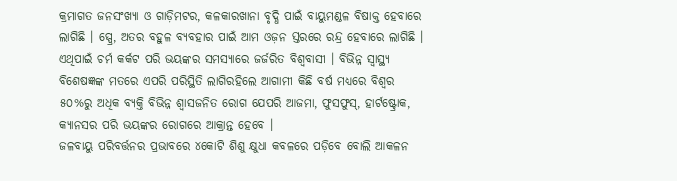କ୍ରମାଗତ ଜନସଂଖ୍ୟା ଓ ଗାଡ଼ିମଟର, କଳକାରଖାନା ବୃଦ୍ଧି ପାଇଁ ବାୟୁମଣ୍ଡଳ ବିଷାକ୍ତ ହେବାରେ ଲାଗିଛି । ସ୍ପ୍ରେ, ଅତର ବହୁଳ ବ୍ୟବହାର ପାଇଁ ଆମ ଓଜ଼ନ ସ୍ତରରେ ରନ୍ଦ୍ର ହେବାରେ ଲାଗିଛି । ଏଥିପାଇଁ ଚର୍ମ କର୍କଟ ପରି ଭୟଙ୍କର ସମସ୍ୟାରେ ଜର୍ଜରିତ ବିଶ୍ୱବାସୀ । ବିଭିନ୍ନ ସ୍ୱାସ୍ଥ୍ୟ ବିଶେଷଜ୍ଞଙ୍କ ମତରେ ଏପରି ପରିସ୍ଥିତି ଲାଗିରହିଲେ ଆଗାମୀ କିଛି ବର୍ଷ ମଧ୍ୟରେ ବିଶ୍ୱର ୫୦%ରୁ ଅଧିକ ବ୍ୟକ୍ତି ବିଭିନ୍ନ ଶ୍ୱାସଜନିତ ରୋଗ ଯେପରି ଆଜମା, ଫୁସଫୁସ୍, ହାର୍ଟଷ୍ଟ୍ରୋକ, କ୍ୟାନସର ପରି ଭୟଙ୍କର ରୋଗରେ ଆକ୍ରାନ୍ତ ହେବେ ।
ଜଳବାୟୁ ପରିବର୍ତ୍ତନର ପ୍ରଭାବରେ ୪କୋଟି ଶିଶୁ କ୍ଷୁଧା କବଳରେ ପଡ଼ିବେ ବୋଲି ଆକଳନ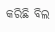କରିଛି ବିଲ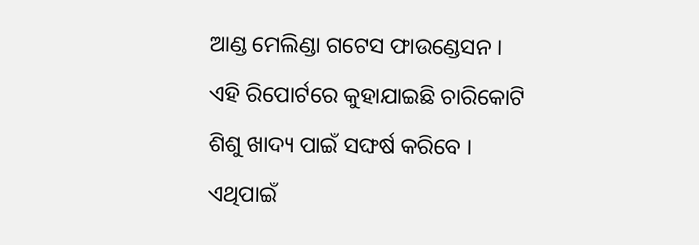ଆଣ୍ଡ ମେଲିଣ୍ଡା ଗଟେସ ଫାଉଣ୍ଡେସନ । ଏହି ରିପୋର୍ଟରେ କୁହାଯାଇଛି ଚାରିକୋଟି ଶିଶୁ ଖାଦ୍ୟ ପାଇଁ ସଙ୍ଘର୍ଷ କରିବେ । ଏଥିପାଇଁ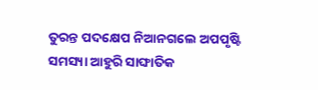ତୁରନ୍ତ ପଦକ୍ଷେପ ନିଆନଗଲେ ଅପପୃଷ୍ଟି ସମସ୍ୟା ଆହୁରି ସାଙ୍ଘାତିକ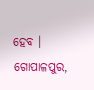ହେବ ।
ଗୋପାଳପୁର,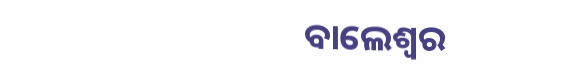ବାଲେଶ୍ୱର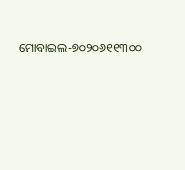ମୋବାଇଲ-୭୦୨୦୬୧୧୩୦୦